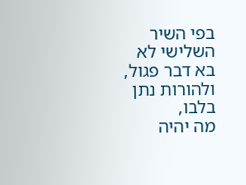בפי השיר השלישי לא
בא דבר פגול, ולהורות נתן בלבו,
מה יהיה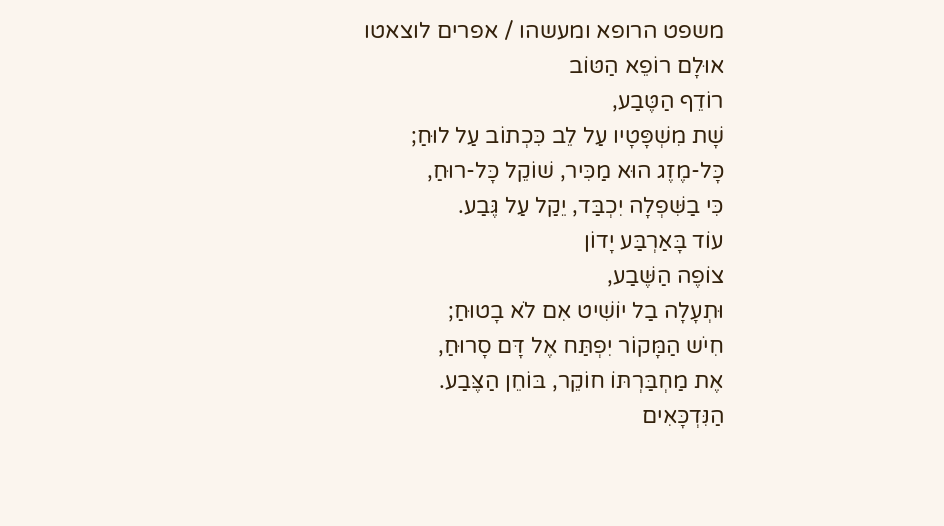משפט הרופא ומעשהו / אפרים לוצאטו
אוּלָם רוֹפֵא הַטּוֹב
רוֹדֵף הַטֶּבַע,
שָׁת מִשְׁפָּטָיו עַל לֵב כִּכְתוֹב עַל לוּחַ;
כָּל-מֶזֶג הוּא מַכִּיר, שׁוֹקֵל כָּל-רוּחַ,
כִּי בַשִּׁפְלָה יִכְבַּד, יֵקַל עַל גֶּבַע.
עוֹד בָּאַרְבַּע יָדוֹן
צוֹפֶה הַשֶּׁבַע,
וּתְעָלָה בַל יוֹשִׁיט אִם לֹא בָטוּחַ;
חִיֹש הַמָּקוֹר יִפְתַּח אֶל דָּם סָרוּחַ,
אֶת מַחְבַּרְתּוֹ חוֹקֵר, בּוֹחֵן הַצֶּבַע.
הַנִּדְכָּאִים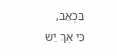בִּכְאֵב,
כִּי אַךְ יֵֹש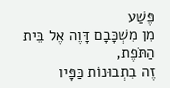פֶּשַׁע
מִן מִשְׁכָּבָם דָּוֶה אֶל בֵּית הַתֹּפֶת,
זֶה בִתְבוּנוֹת כַּפָּיו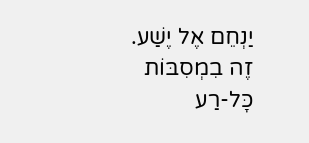יַנְחֵם אֶל יֶשַׁע.
זֶה בִמְסִבּוֹת כָּל-רַע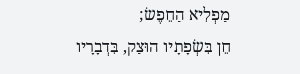מַפְלִיא הַחֵפֶשׂ;
חֵן בִּשְׂפָתָיו הוּצַק, בִּדְבָרָיו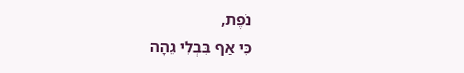נֹפֶת,
כִּי אַף בִּבְלִי גֵהָה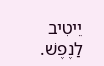יֵיטִיב לַנֶפֶשׁ.